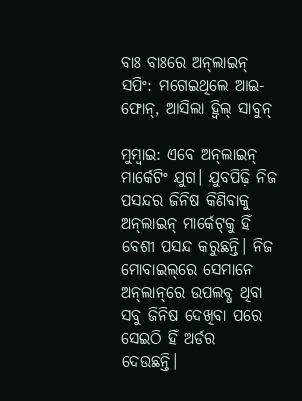ବାଃ ବାଃରେ ଅନ୍‌ଲାଇନ୍ ସପିଂ: ମଗେଇଥିଲେ ଆଇ-ଫୋନ୍, ଆସିଲା ହ୍ୱିଲ୍ ସାବୁନ୍

ମୁମ୍ବାଇ: ଏବେ ଅନ୍‌ଲାଇନ୍‌ ମାର୍କେଟିଂ ଯୁଗ। ଯୁବପିଢ଼ି ନିଜ ପସନ୍ଦର ଜିନିଷ କିଣିବାକୁ ଅନ୍‌ଲାଇନ୍ ମାର୍କେଟ୍‌କୁ ହିଁ ବେଶୀ ପସନ୍ଦ କରୁଛନ୍ତି। ନିଜ ମୋବାଇଲ୍‌ରେ ସେମାନେ ଅନ୍‌ଲା‌ନ୍‌ରେ ଉପଲବ୍ଧ ଥିବା ସବୁ ଜିନିଷ ଦେଖିବା ପରେ ସେଇଠି ହିଁ ଅର୍ଡର ଦେଉଛନ୍ତି।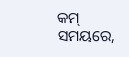କମ୍ ସମୟରେ,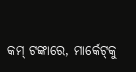କମ୍ ଟଙ୍କାରେ, ମାର୍କେଟ୍‌କୁ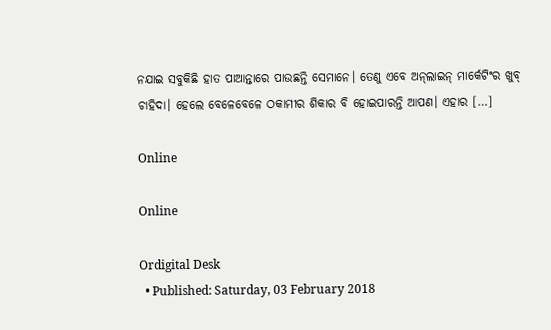ନଯାଇ ସବୁକିଛି ହାତ ପାଆନ୍ତାରେ ପାଉଛନ୍ତି ସେମାନେ। ତେଣୁ ଏବେ ଅନ୍‌ଲାଇନ୍ ମାର୍କେଟିଂର ଖୁବ୍ ଚାହିଦା। ହେଲେ ବେଳେବେଳେ ଠକାମୀର ଶିକାର ବି ହୋଇପାରନ୍ତି ଆପଣ। ଏହାର […]

Online

Online

Ordigital Desk
  • Published: Saturday, 03 February 2018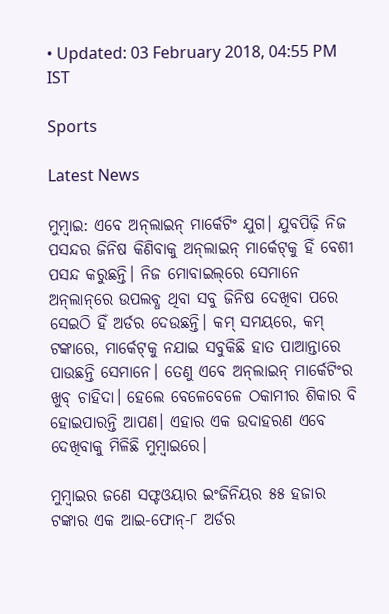• Updated: 03 February 2018, 04:55 PM IST

Sports

Latest News

ମୁମ୍ବାଇ: ଏବେ ଅନ୍‌ଲାଇନ୍‌ ମାର୍କେଟିଂ ଯୁଗ। ଯୁବପିଢ଼ି ନିଜ ପସନ୍ଦର ଜିନିଷ କିଣିବାକୁ ଅନ୍‌ଲାଇନ୍ ମାର୍କେଟ୍‌କୁ ହିଁ ବେଶୀ ପସନ୍ଦ କରୁଛନ୍ତି। ନିଜ ମୋବାଇଲ୍‌ରେ ସେମାନେ ଅନ୍‌ଲା‌ନ୍‌ରେ ଉପଲବ୍ଧ ଥିବା ସବୁ ଜିନିଷ ଦେଖିବା ପରେ ସେଇଠି ହିଁ ଅର୍ଡର ଦେଉଛନ୍ତି। କମ୍ ସମୟରେ, କମ୍ ଟଙ୍କାରେ, ମାର୍କେଟ୍‌କୁ ନଯାଇ ସବୁକିଛି ହାତ ପାଆନ୍ତାରେ ପାଉଛନ୍ତି ସେମାନେ। ତେଣୁ ଏବେ ଅନ୍‌ଲାଇନ୍ ମାର୍କେଟିଂର ଖୁବ୍ ଚାହିଦା। ହେଲେ ବେଳେବେଳେ ଠକାମୀର ଶିକାର ବି ହୋଇପାରନ୍ତି ଆପଣ। ଏହାର ଏକ ଉଦାହରଣ ଏବେ ଦେଖିବାକୁ ମିଳିଛି ମୁମ୍ବାଇରେ।

ମୁମ୍ବାଇର ଜଣେ ସଫ୍ଟଓୟାର ଇଂଜିନିୟର ୫୫ ହଜାର ଟଙ୍କାର ଏକ ଆଇ-ଫୋନ୍-୮ ଅର୍ଡର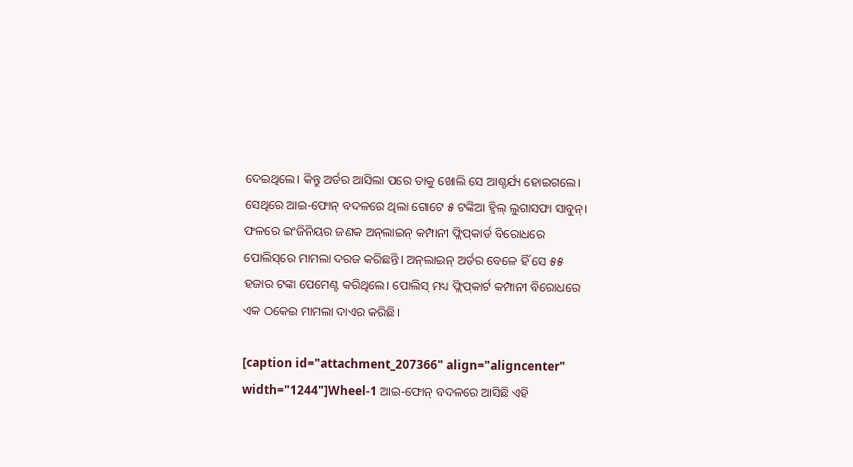ଦେଇଥିଲେ। କିନ୍ତୁ ଅର୍ଡର ଆସିଲା ପରେ ତାକୁ ଖୋଲି ସେ ଆଶ୍ଚର୍ଯ୍ୟ ହୋଇଗଲେ। ସେଥିରେ ଆଇ-ଫୋନ୍ ବଦଳରେ ଥିଲା ଗୋଟେ ୫ ଟଙ୍କିଆ ହ୍ୱିଲ୍ ଲୁଗାସଫା ସାବୁନ୍। ଫଳରେ ଇଂଜିନିୟର ଜଣକ ଅନ୍‌ଲାଇନ୍‌ କମ୍ପାନୀ ଫ୍ଲିପ୍‌କାର୍ଡ ବିରୋଧରେ ପୋଲିସ୍‌ରେ ମାମଲା ଦରଜ କରିଛନ୍ତି। ଅନ୍‌ଲାଇନ୍‌ ଅର୍ଡର ବେଳେ ହିଁ ସେ ୫୫ ହଜାର ଟଙ୍କା ପେମେଣ୍ଟ କରିଥିଲେ। ପୋଲିସ୍ ମଧ୍ୟ ଫ୍ଲିପ୍‌କାର୍ଟ କମ୍ପାନୀ ବିରୋଧରେ ଏକ ଠକେଇ ମାମଲା ଦାଏର କରିଛି।

[caption id="attachment_207366" align="aligncenter" width="1244"]Wheel-1 ଆଇ-ଫୋନ୍ ବଦଳରେ ଆସିଛି ଏହି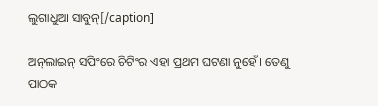ଲୁଗାଧୁଆ ସାବୁନ୍[/caption]

ଅନ୍‌ଲାଇନ୍‌ ସପିଂରେ ଚିଟିଂର ଏହା ପ୍ରଥମ ଘଟଣା ନୁହେଁ। ତେଣୁ ପାଠକ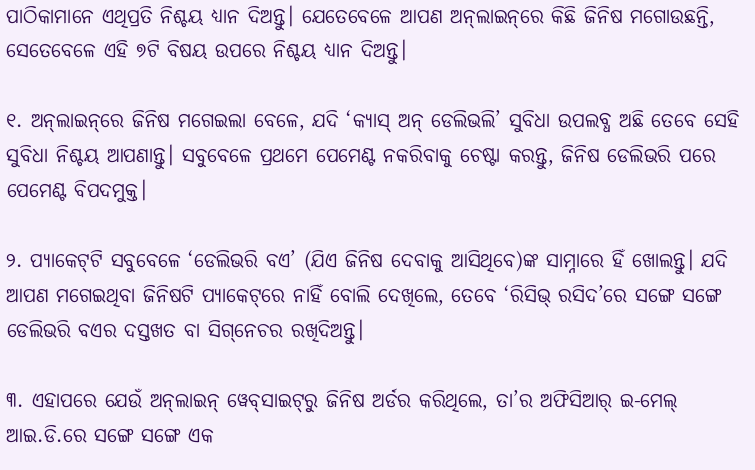ପାଠିକାମାନେ ଏଥିପ୍ରତି ନିଶ୍ଚୟ ଧ୍ୟାନ ଦିଅନ୍ତୁ। ଯେତେବେଳେ ଆପଣ ଅନ୍‌ଲାଇନ୍‌ରେ କିଛି ଜିନିଷ ମଗୋଉଛନ୍ତି, ସେତେବେଳେ ଏହି ୭ଟି ବିଷୟ ଉପରେ ନିଶ୍ଚୟ ଧ୍ୟାନ ଦିଅନ୍ତୁ।

୧. ଅନ୍‌ଲାଇନ୍‌ରେ ଜିନିଷ ମଗେଇଲା ବେଳେ, ଯଦି ‘କ୍ୟାସ୍ ଅନ୍‌ ଡେଲିଭଲି’ ସୁବିଧା ଉପଲବ୍ଧ ଅଛି ତେବେ ସେହି ସୁବିଧା ନିଶ୍ଚୟ ଆପଣାନ୍ତୁ। ସବୁବେଳେ ପ୍ରଥମେ ପେମେଣ୍ଟ ନକରିବାକୁ ଚେଷ୍ଟା କରନ୍ତୁ, ଜିନିଷ ଡେଲିଭରି ପରେ ପେମେଣ୍ଟ ବିପଦମୁକ୍ତ।

୨. ପ୍ୟାକେଟ୍‌ଟି ସବୁବେଳେ ‘ଡେଲିଭରି ବଏ’ (ଯିଏ ଜିନିଷ ଦେବାକୁ ଆସିଥିବେ)ଙ୍କ ସାମ୍ନାରେ ହିଁ ଖୋଲନ୍ତୁ। ଯଦି ଆପଣ ମଗେଇଥିବା ଜିନିଷଟି ପ୍ୟାକେଟ୍‌ରେ ନାହିଁ ବୋଲି ଦେଖିଲେ, ତେବେ ‘ରିସିଭ୍‌ ରସିଦ’ରେ ସଙ୍ଗେ ସଙ୍ଗେ ଡେଲିଭରି ବଏର ଦସ୍ତଖତ ବା ସିଗ୍‌ନେଚର ରଖିଦିଅନ୍ତୁ।

୩. ଏହାପରେ ଯେଉଁ ଅନ୍‌ଲାଇନ୍‌ ୱେବ୍‌ସାଇଟ୍‌ରୁ ଜିନିଷ ଅର୍ଡର କରିଥିଲେ, ତା’ର ଅଫିସିଆର୍ ଇ-ମେଲ୍‌ ଆଇ.ଡି.ରେ ସଙ୍ଗେ ସଙ୍ଗେ ଏକ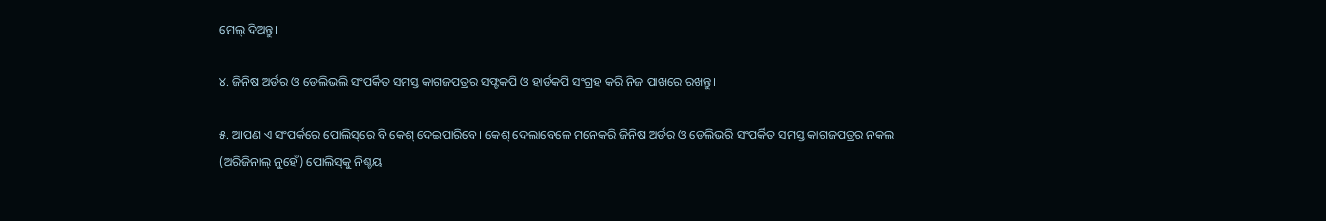ମେଲ୍ ଦିଅନ୍ତୁ।

୪. ଜିନିଷ ଅର୍ଡର ଓ ଡେଲିଭଲି ସଂପର୍କିତ ସମସ୍ତ କାଗଜପତ୍ରର ସଫ୍ଟକପି ଓ ହାର୍ଡକପି ସଂଗ୍ରହ କରି ନିଜ ପାଖରେ ରଖନ୍ତୁ।

୫. ଆପଣ ଏ ସଂପର୍କରେ ପୋଲିସ୍‌ରେ ବି କେଶ୍ ଦେଇପାରିବେ। କେଶ୍ ଦେଲାବେଳେ ମନେକରି ଜିନିଷ ଅର୍ଡର ଓ ଡେଲିଭରି ସଂପର୍କିତ ସମସ୍ତ କାଗଜପତ୍ରର ନକଲ (ଅରିଜିନାଲ୍ ନୁହେଁ) ପୋଲିସ୍‌କୁ ନିଶ୍ଚୟ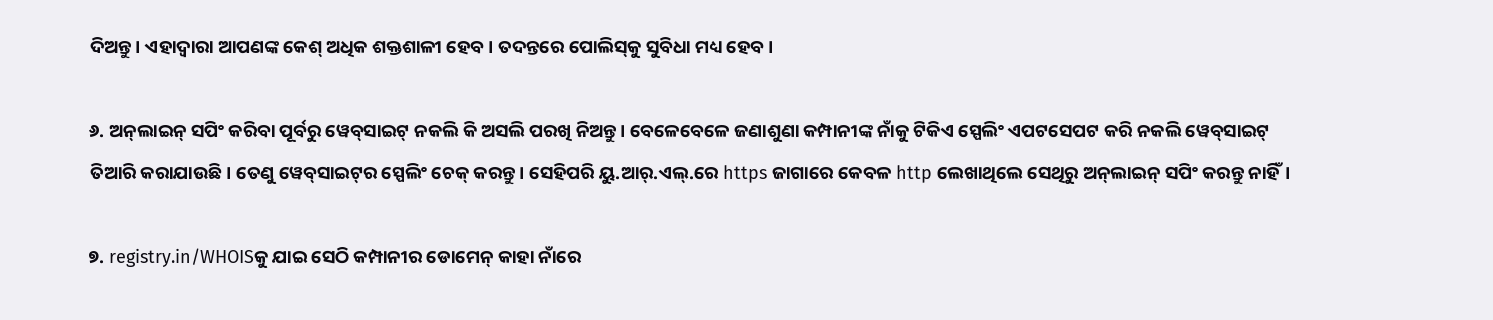ଦିଅନ୍ତୁ। ଏହାଦ୍ୱାରା ଆପଣଙ୍କ କେଶ୍ ଅଧିକ ଶକ୍ତଶାଳୀ ହେବ। ତଦନ୍ତରେ ପୋଲିସ୍‌କୁ ସୁବିଧା ମଧ୍ୟ ହେବ।

୬. ଅନ୍‌ଲାଇନ୍‌ ସପିଂ କରିବା ପୂର୍ବରୁ ୱେବ୍‌ସାଇଟ୍‌ ନକଲି କି ଅସଲି ପରଖି ନିଅନ୍ତୁ। ବେଳେବେଳେ ଜଣାଶୁଣା କମ୍ପାନୀଙ୍କ ନାଁକୁ ଟିକିଏ ସ୍ପେଲିଂ ଏପଟସେପଟ କରି ନକଲି ୱେବ୍‌ସାଇଟ୍ ତିଆରି କରାଯାଉଛି। ତେଣୁ ୱେବ୍‌ସାଇଟ୍‌ର ସ୍ପେଲିଂ ଚେକ୍ କରନ୍ତୁ। ସେହିପରି ୟୁ.ଆର୍‌.ଏଲ୍.ରେ https ଜାଗାରେ କେବଳ http ଲେଖାଥିଲେ ସେଥିରୁ ଅନ୍‌ଲାଇନ୍ ସପିଂ କରନ୍ତୁ ନାହିଁ।

୭. registry.in/WHOISକୁ ଯାଇ ସେଠି କମ୍ପାନୀର ଡୋମେନ୍ କାହା ନାଁରେ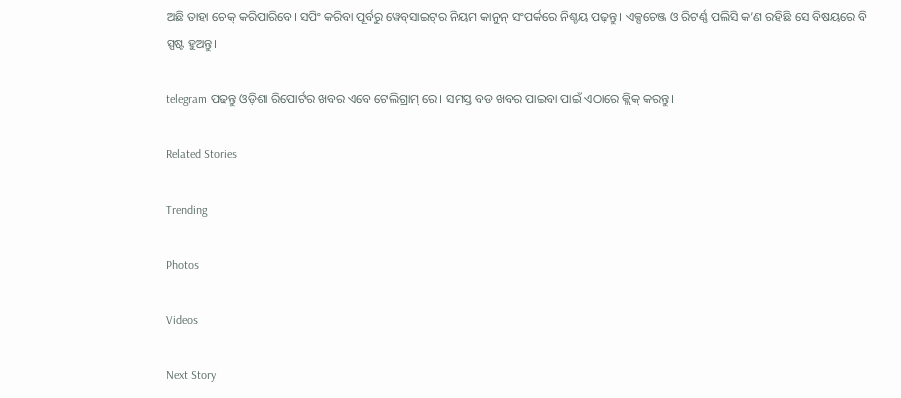ଅଛି ତାହା ଚେକ୍ କରିପାରିବେ। ସପିଂ କରିବା ପୂର୍ବରୁ ୱେବ୍‌ସାଇଟ୍‌ର ନିୟମ କାନୁନ୍ ସଂପର୍କରେ ନିଶ୍ଚୟ ପଢ଼ନ୍ତୁ। ଏକ୍ସଚେଞ୍ଜ ଓ ରିଟର୍ଣ୍ଣ ପଲିସି କ’ଣ ରହିଛି ସେ ବିଷୟରେ ବି ସ୍ପଷ୍ଟ ହୁଅନ୍ତୁ।

telegram ପଢନ୍ତୁ ଓଡ଼ିଶା ରିପୋର୍ଟର ଖବର ଏବେ ଟେଲିଗ୍ରାମ୍ ରେ। ସମସ୍ତ ବଡ ଖବର ପାଇବା ପାଇଁ ଏଠାରେ କ୍ଲିକ୍ କରନ୍ତୁ।

Related Stories

Trending

Photos

Videos

Next Story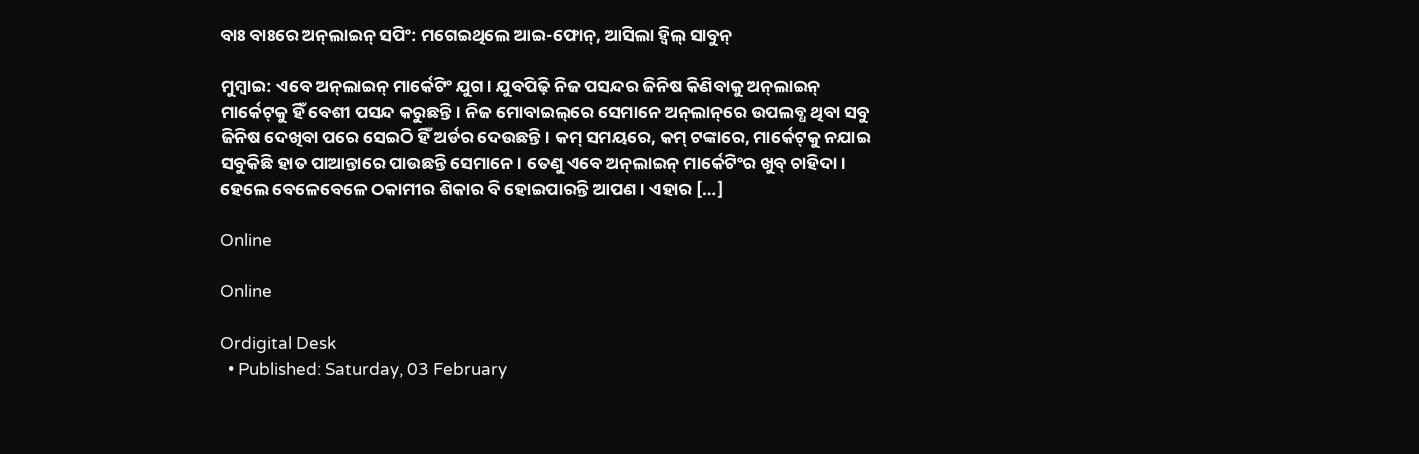ବାଃ ବାଃରେ ଅନ୍‌ଲାଇନ୍ ସପିଂ: ମଗେଇଥିଲେ ଆଇ-ଫୋନ୍, ଆସିଲା ହ୍ୱିଲ୍ ସାବୁନ୍

ମୁମ୍ବାଇ: ଏବେ ଅନ୍‌ଲାଇନ୍‌ ମାର୍କେଟିଂ ଯୁଗ। ଯୁବପିଢ଼ି ନିଜ ପସନ୍ଦର ଜିନିଷ କିଣିବାକୁ ଅନ୍‌ଲାଇନ୍ ମାର୍କେଟ୍‌କୁ ହିଁ ବେଶୀ ପସନ୍ଦ କରୁଛନ୍ତି। ନିଜ ମୋବାଇଲ୍‌ରେ ସେମାନେ ଅନ୍‌ଲା‌ନ୍‌ରେ ଉପଲବ୍ଧ ଥିବା ସବୁ ଜିନିଷ ଦେଖିବା ପରେ ସେଇଠି ହିଁ ଅର୍ଡର ଦେଉଛନ୍ତି। କମ୍ ସମୟରେ, କମ୍ ଟଙ୍କାରେ, ମାର୍କେଟ୍‌କୁ ନଯାଇ ସବୁକିଛି ହାତ ପାଆନ୍ତାରେ ପାଉଛନ୍ତି ସେମାନେ। ତେଣୁ ଏବେ ଅନ୍‌ଲାଇନ୍ ମାର୍କେଟିଂର ଖୁବ୍ ଚାହିଦା। ହେଲେ ବେଳେବେଳେ ଠକାମୀର ଶିକାର ବି ହୋଇପାରନ୍ତି ଆପଣ। ଏହାର […]

Online

Online

Ordigital Desk
  • Published: Saturday, 03 February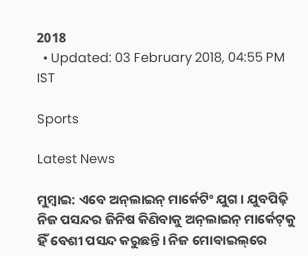2018
  • Updated: 03 February 2018, 04:55 PM IST

Sports

Latest News

ମୁମ୍ବାଇ: ଏବେ ଅନ୍‌ଲାଇନ୍‌ ମାର୍କେଟିଂ ଯୁଗ। ଯୁବପିଢ଼ି ନିଜ ପସନ୍ଦର ଜିନିଷ କିଣିବାକୁ ଅନ୍‌ଲାଇନ୍ ମାର୍କେଟ୍‌କୁ ହିଁ ବେଶୀ ପସନ୍ଦ କରୁଛନ୍ତି। ନିଜ ମୋବାଇଲ୍‌ରେ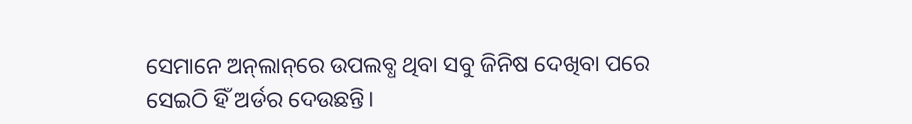ସେମାନେ ଅନ୍‌ଲା‌ନ୍‌ରେ ଉପଲବ୍ଧ ଥିବା ସବୁ ଜିନିଷ ଦେଖିବା ପରେ ସେଇଠି ହିଁ ଅର୍ଡର ଦେଉଛନ୍ତି।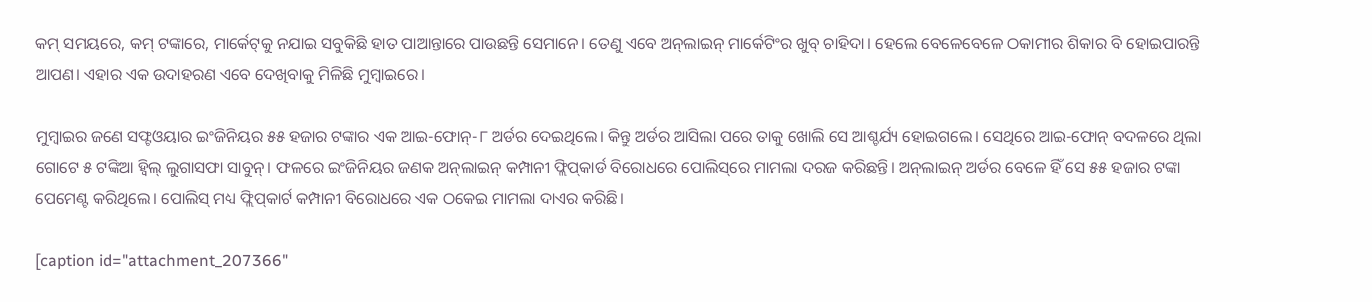କମ୍ ସମୟରେ, କମ୍ ଟଙ୍କାରେ, ମାର୍କେଟ୍‌କୁ ନଯାଇ ସବୁକିଛି ହାତ ପାଆନ୍ତାରେ ପାଉଛନ୍ତି ସେମାନେ। ତେଣୁ ଏବେ ଅନ୍‌ଲାଇନ୍ ମାର୍କେଟିଂର ଖୁବ୍ ଚାହିଦା। ହେଲେ ବେଳେବେଳେ ଠକାମୀର ଶିକାର ବି ହୋଇପାରନ୍ତି ଆପଣ। ଏହାର ଏକ ଉଦାହରଣ ଏବେ ଦେଖିବାକୁ ମିଳିଛି ମୁମ୍ବାଇରେ।

ମୁମ୍ବାଇର ଜଣେ ସଫ୍ଟଓୟାର ଇଂଜିନିୟର ୫୫ ହଜାର ଟଙ୍କାର ଏକ ଆଇ-ଫୋନ୍-୮ ଅର୍ଡର ଦେଇଥିଲେ। କିନ୍ତୁ ଅର୍ଡର ଆସିଲା ପରେ ତାକୁ ଖୋଲି ସେ ଆଶ୍ଚର୍ଯ୍ୟ ହୋଇଗଲେ। ସେଥିରେ ଆଇ-ଫୋନ୍ ବଦଳରେ ଥିଲା ଗୋଟେ ୫ ଟଙ୍କିଆ ହ୍ୱିଲ୍ ଲୁଗାସଫା ସାବୁନ୍। ଫଳରେ ଇଂଜିନିୟର ଜଣକ ଅନ୍‌ଲାଇନ୍‌ କମ୍ପାନୀ ଫ୍ଲିପ୍‌କାର୍ଡ ବିରୋଧରେ ପୋଲିସ୍‌ରେ ମାମଲା ଦରଜ କରିଛନ୍ତି। ଅନ୍‌ଲାଇନ୍‌ ଅର୍ଡର ବେଳେ ହିଁ ସେ ୫୫ ହଜାର ଟଙ୍କା ପେମେଣ୍ଟ କରିଥିଲେ। ପୋଲିସ୍ ମଧ୍ୟ ଫ୍ଲିପ୍‌କାର୍ଟ କମ୍ପାନୀ ବିରୋଧରେ ଏକ ଠକେଇ ମାମଲା ଦାଏର କରିଛି।

[caption id="attachment_207366"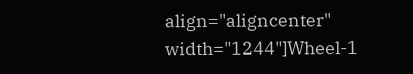align="aligncenter" width="1244"]Wheel-1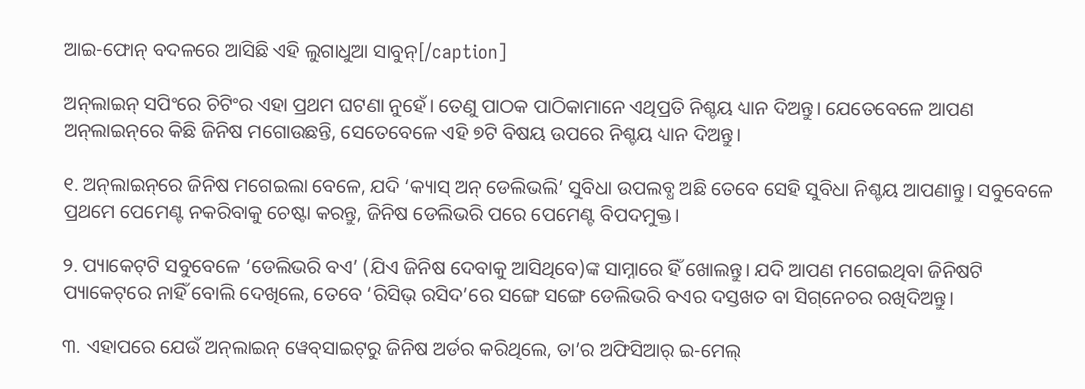ଆଇ-ଫୋନ୍ ବଦଳରେ ଆସିଛି ଏହି ଲୁଗାଧୁଆ ସାବୁନ୍[/caption]

ଅନ୍‌ଲାଇନ୍‌ ସପିଂରେ ଚିଟିଂର ଏହା ପ୍ରଥମ ଘଟଣା ନୁହେଁ। ତେଣୁ ପାଠକ ପାଠିକାମାନେ ଏଥିପ୍ରତି ନିଶ୍ଚୟ ଧ୍ୟାନ ଦିଅନ୍ତୁ। ଯେତେବେଳେ ଆପଣ ଅନ୍‌ଲାଇନ୍‌ରେ କିଛି ଜିନିଷ ମଗୋଉଛନ୍ତି, ସେତେବେଳେ ଏହି ୭ଟି ବିଷୟ ଉପରେ ନିଶ୍ଚୟ ଧ୍ୟାନ ଦିଅନ୍ତୁ।

୧. ଅନ୍‌ଲାଇନ୍‌ରେ ଜିନିଷ ମଗେଇଲା ବେଳେ, ଯଦି ‘କ୍ୟାସ୍ ଅନ୍‌ ଡେଲିଭଲି’ ସୁବିଧା ଉପଲବ୍ଧ ଅଛି ତେବେ ସେହି ସୁବିଧା ନିଶ୍ଚୟ ଆପଣାନ୍ତୁ। ସବୁବେଳେ ପ୍ରଥମେ ପେମେଣ୍ଟ ନକରିବାକୁ ଚେଷ୍ଟା କରନ୍ତୁ, ଜିନିଷ ଡେଲିଭରି ପରେ ପେମେଣ୍ଟ ବିପଦମୁକ୍ତ।

୨. ପ୍ୟାକେଟ୍‌ଟି ସବୁବେଳେ ‘ଡେଲିଭରି ବଏ’ (ଯିଏ ଜିନିଷ ଦେବାକୁ ଆସିଥିବେ)ଙ୍କ ସାମ୍ନାରେ ହିଁ ଖୋଲନ୍ତୁ। ଯଦି ଆପଣ ମଗେଇଥିବା ଜିନିଷଟି ପ୍ୟାକେଟ୍‌ରେ ନାହିଁ ବୋଲି ଦେଖିଲେ, ତେବେ ‘ରିସିଭ୍‌ ରସିଦ’ରେ ସଙ୍ଗେ ସଙ୍ଗେ ଡେଲିଭରି ବଏର ଦସ୍ତଖତ ବା ସିଗ୍‌ନେଚର ରଖିଦିଅନ୍ତୁ।

୩. ଏହାପରେ ଯେଉଁ ଅନ୍‌ଲାଇନ୍‌ ୱେବ୍‌ସାଇଟ୍‌ରୁ ଜିନିଷ ଅର୍ଡର କରିଥିଲେ, ତା’ର ଅଫିସିଆର୍ ଇ-ମେଲ୍‌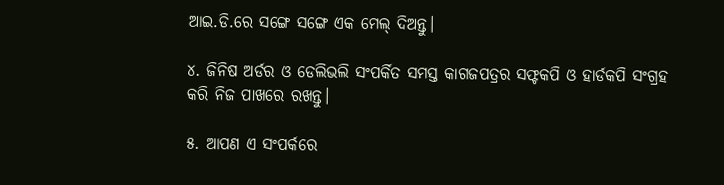ଆଇ.ଡି.ରେ ସଙ୍ଗେ ସଙ୍ଗେ ଏକ ମେଲ୍ ଦିଅନ୍ତୁ।

୪. ଜିନିଷ ଅର୍ଡର ଓ ଡେଲିଭଲି ସଂପର୍କିତ ସମସ୍ତ କାଗଜପତ୍ରର ସଫ୍ଟକପି ଓ ହାର୍ଡକପି ସଂଗ୍ରହ କରି ନିଜ ପାଖରେ ରଖନ୍ତୁ।

୫. ଆପଣ ଏ ସଂପର୍କରେ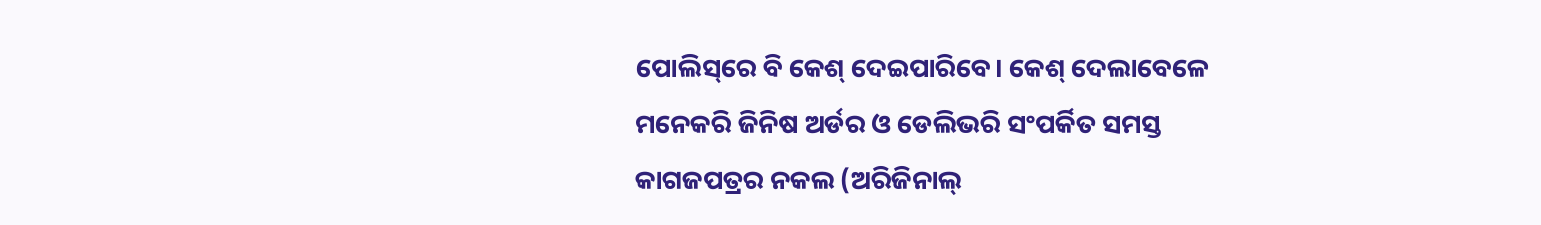ପୋଲିସ୍‌ରେ ବି କେଶ୍ ଦେଇପାରିବେ। କେଶ୍ ଦେଲାବେଳେ ମନେକରି ଜିନିଷ ଅର୍ଡର ଓ ଡେଲିଭରି ସଂପର୍କିତ ସମସ୍ତ କାଗଜପତ୍ରର ନକଲ (ଅରିଜିନାଲ୍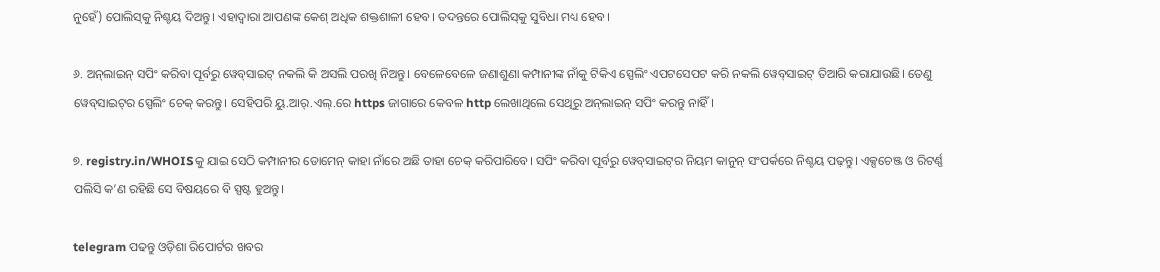ନୁହେଁ) ପୋଲିସ୍‌କୁ ନିଶ୍ଚୟ ଦିଅନ୍ତୁ। ଏହାଦ୍ୱାରା ଆପଣଙ୍କ କେଶ୍ ଅଧିକ ଶକ୍ତଶାଳୀ ହେବ। ତଦନ୍ତରେ ପୋଲିସ୍‌କୁ ସୁବିଧା ମଧ୍ୟ ହେବ।

୬. ଅନ୍‌ଲାଇନ୍‌ ସପିଂ କରିବା ପୂର୍ବରୁ ୱେବ୍‌ସାଇଟ୍‌ ନକଲି କି ଅସଲି ପରଖି ନିଅନ୍ତୁ। ବେଳେବେଳେ ଜଣାଶୁଣା କମ୍ପାନୀଙ୍କ ନାଁକୁ ଟିକିଏ ସ୍ପେଲିଂ ଏପଟସେପଟ କରି ନକଲି ୱେବ୍‌ସାଇଟ୍ ତିଆରି କରାଯାଉଛି। ତେଣୁ ୱେବ୍‌ସାଇଟ୍‌ର ସ୍ପେଲିଂ ଚେକ୍ କରନ୍ତୁ। ସେହିପରି ୟୁ.ଆର୍‌.ଏଲ୍.ରେ https ଜାଗାରେ କେବଳ http ଲେଖାଥିଲେ ସେଥିରୁ ଅନ୍‌ଲାଇନ୍ ସପିଂ କରନ୍ତୁ ନାହିଁ।

୭. registry.in/WHOISକୁ ଯାଇ ସେଠି କମ୍ପାନୀର ଡୋମେନ୍ କାହା ନାଁରେ ଅଛି ତାହା ଚେକ୍ କରିପାରିବେ। ସପିଂ କରିବା ପୂର୍ବରୁ ୱେବ୍‌ସାଇଟ୍‌ର ନିୟମ କାନୁନ୍ ସଂପର୍କରେ ନିଶ୍ଚୟ ପଢ଼ନ୍ତୁ। ଏକ୍ସଚେଞ୍ଜ ଓ ରିଟର୍ଣ୍ଣ ପଲିସି କ’ଣ ରହିଛି ସେ ବିଷୟରେ ବି ସ୍ପଷ୍ଟ ହୁଅନ୍ତୁ।

telegram ପଢନ୍ତୁ ଓଡ଼ିଶା ରିପୋର୍ଟର ଖବର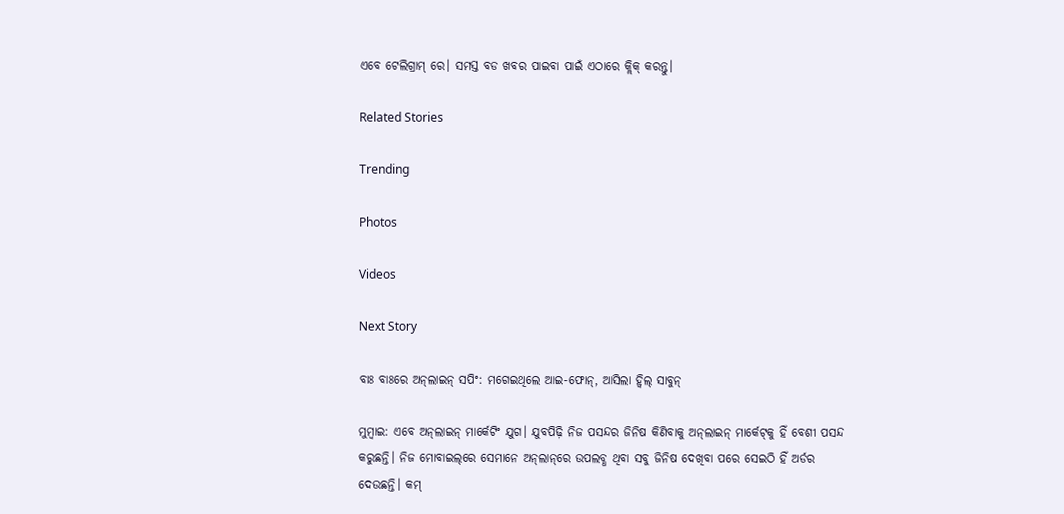ଏବେ ଟେଲିଗ୍ରାମ୍ ରେ। ସମସ୍ତ ବଡ ଖବର ପାଇବା ପାଇଁ ଏଠାରେ କ୍ଲିକ୍ କରନ୍ତୁ।

Related Stories

Trending

Photos

Videos

Next Story

ବାଃ ବାଃରେ ଅନ୍‌ଲାଇନ୍ ସପିଂ: ମଗେଇଥିଲେ ଆଇ-ଫୋନ୍, ଆସିଲା ହ୍ୱିଲ୍ ସାବୁନ୍

ମୁମ୍ବାଇ: ଏବେ ଅନ୍‌ଲାଇନ୍‌ ମାର୍କେଟିଂ ଯୁଗ। ଯୁବପିଢ଼ି ନିଜ ପସନ୍ଦର ଜିନିଷ କିଣିବାକୁ ଅନ୍‌ଲାଇନ୍ ମାର୍କେଟ୍‌କୁ ହିଁ ବେଶୀ ପସନ୍ଦ କରୁଛନ୍ତି। ନିଜ ମୋବାଇଲ୍‌ରେ ସେମାନେ ଅନ୍‌ଲା‌ନ୍‌ରେ ଉପଲବ୍ଧ ଥିବା ସବୁ ଜିନିଷ ଦେଖିବା ପରେ ସେଇଠି ହିଁ ଅର୍ଡର ଦେଉଛନ୍ତି। କମ୍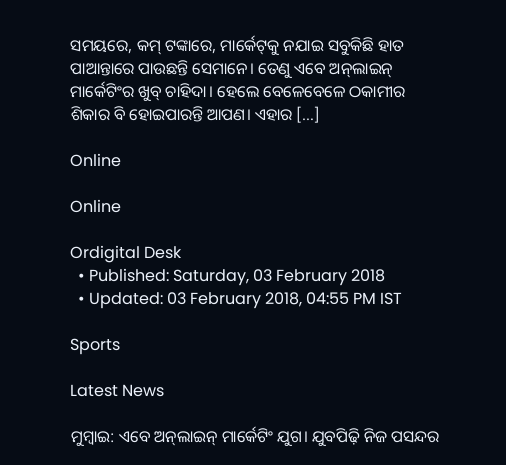ସମୟରେ, କମ୍ ଟଙ୍କାରେ, ମାର୍କେଟ୍‌କୁ ନଯାଇ ସବୁକିଛି ହାତ ପାଆନ୍ତାରେ ପାଉଛନ୍ତି ସେମାନେ। ତେଣୁ ଏବେ ଅନ୍‌ଲାଇନ୍ ମାର୍କେଟିଂର ଖୁବ୍ ଚାହିଦା। ହେଲେ ବେଳେବେଳେ ଠକାମୀର ଶିକାର ବି ହୋଇପାରନ୍ତି ଆପଣ। ଏହାର […]

Online

Online

Ordigital Desk
  • Published: Saturday, 03 February 2018
  • Updated: 03 February 2018, 04:55 PM IST

Sports

Latest News

ମୁମ୍ବାଇ: ଏବେ ଅନ୍‌ଲାଇନ୍‌ ମାର୍କେଟିଂ ଯୁଗ। ଯୁବପିଢ଼ି ନିଜ ପସନ୍ଦର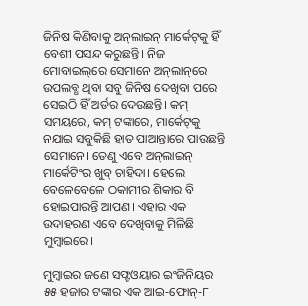ଜିନିଷ କିଣିବାକୁ ଅନ୍‌ଲାଇନ୍ ମାର୍କେଟ୍‌କୁ ହିଁ ବେଶୀ ପସନ୍ଦ କରୁଛନ୍ତି। ନିଜ ମୋବାଇଲ୍‌ରେ ସେମାନେ ଅନ୍‌ଲା‌ନ୍‌ରେ ଉପଲବ୍ଧ ଥିବା ସବୁ ଜିନିଷ ଦେଖିବା ପରେ ସେଇଠି ହିଁ ଅର୍ଡର ଦେଉଛନ୍ତି। କମ୍ ସମୟରେ, କମ୍ ଟଙ୍କାରେ, ମାର୍କେଟ୍‌କୁ ନଯାଇ ସବୁକିଛି ହାତ ପାଆନ୍ତାରେ ପାଉଛନ୍ତି ସେମାନେ। ତେଣୁ ଏବେ ଅନ୍‌ଲାଇନ୍ ମାର୍କେଟିଂର ଖୁବ୍ ଚାହିଦା। ହେଲେ ବେଳେବେଳେ ଠକାମୀର ଶିକାର ବି ହୋଇପାରନ୍ତି ଆପଣ। ଏହାର ଏକ ଉଦାହରଣ ଏବେ ଦେଖିବାକୁ ମିଳିଛି ମୁମ୍ବାଇରେ।

ମୁମ୍ବାଇର ଜଣେ ସଫ୍ଟଓୟାର ଇଂଜିନିୟର ୫୫ ହଜାର ଟଙ୍କାର ଏକ ଆଇ-ଫୋନ୍-୮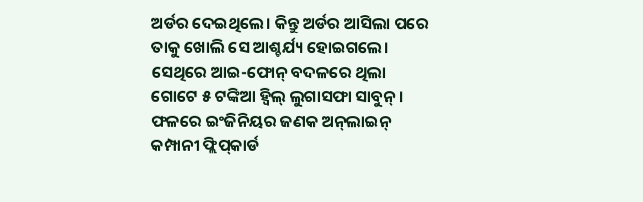ଅର୍ଡର ଦେଇଥିଲେ। କିନ୍ତୁ ଅର୍ଡର ଆସିଲା ପରେ ତାକୁ ଖୋଲି ସେ ଆଶ୍ଚର୍ଯ୍ୟ ହୋଇଗଲେ। ସେଥିରେ ଆଇ-ଫୋନ୍ ବଦଳରେ ଥିଲା ଗୋଟେ ୫ ଟଙ୍କିଆ ହ୍ୱିଲ୍ ଲୁଗାସଫା ସାବୁନ୍। ଫଳରେ ଇଂଜିନିୟର ଜଣକ ଅନ୍‌ଲାଇନ୍‌ କମ୍ପାନୀ ଫ୍ଲିପ୍‌କାର୍ଡ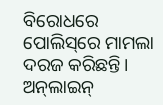ବିରୋଧରେ ପୋଲିସ୍‌ରେ ମାମଲା ଦରଜ କରିଛନ୍ତି। ଅନ୍‌ଲାଇନ୍‌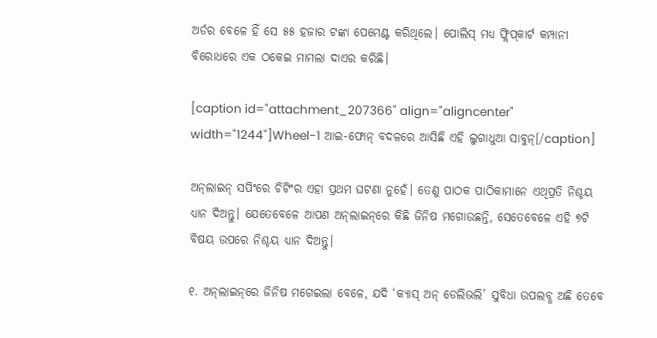ଅର୍ଡର ବେଳେ ହିଁ ସେ ୫୫ ହଜାର ଟଙ୍କା ପେମେଣ୍ଟ କରିଥିଲେ। ପୋଲିସ୍ ମଧ୍ୟ ଫ୍ଲିପ୍‌କାର୍ଟ କମ୍ପାନୀ ବିରୋଧରେ ଏକ ଠକେଇ ମାମଲା ଦାଏର କରିଛି।

[caption id="attachment_207366" align="aligncenter" width="1244"]Wheel-1 ଆଇ-ଫୋନ୍ ବଦଳରେ ଆସିଛି ଏହି ଲୁଗାଧୁଆ ସାବୁନ୍[/caption]

ଅନ୍‌ଲାଇନ୍‌ ସପିଂରେ ଚିଟିଂର ଏହା ପ୍ରଥମ ଘଟଣା ନୁହେଁ। ତେଣୁ ପାଠକ ପାଠିକାମାନେ ଏଥିପ୍ରତି ନିଶ୍ଚୟ ଧ୍ୟାନ ଦିଅନ୍ତୁ। ଯେତେବେଳେ ଆପଣ ଅନ୍‌ଲାଇନ୍‌ରେ କିଛି ଜିନିଷ ମଗୋଉଛନ୍ତି, ସେତେବେଳେ ଏହି ୭ଟି ବିଷୟ ଉପରେ ନିଶ୍ଚୟ ଧ୍ୟାନ ଦିଅନ୍ତୁ।

୧. ଅନ୍‌ଲାଇନ୍‌ରେ ଜିନିଷ ମଗେଇଲା ବେଳେ, ଯଦି ‘କ୍ୟାସ୍ ଅନ୍‌ ଡେଲିଭଲି’ ସୁବିଧା ଉପଲବ୍ଧ ଅଛି ତେବେ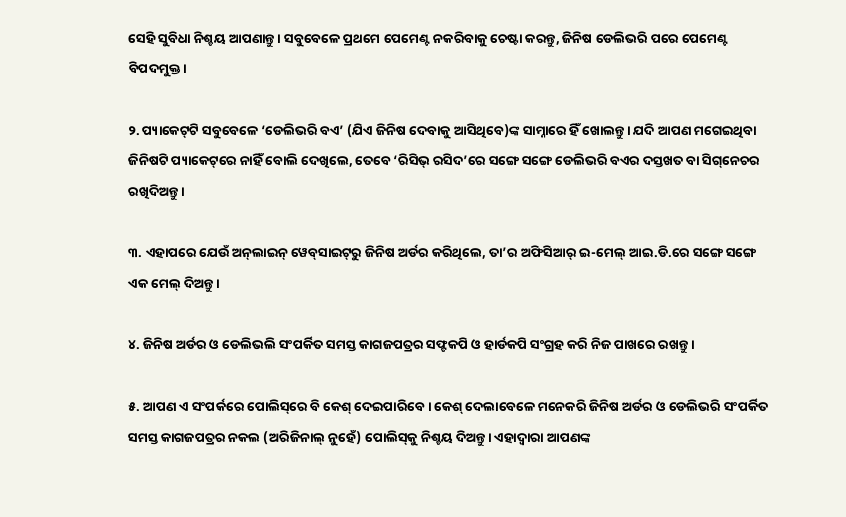ସେହି ସୁବିଧା ନିଶ୍ଚୟ ଆପଣାନ୍ତୁ। ସବୁବେଳେ ପ୍ରଥମେ ପେମେଣ୍ଟ ନକରିବାକୁ ଚେଷ୍ଟା କରନ୍ତୁ, ଜିନିଷ ଡେଲିଭରି ପରେ ପେମେଣ୍ଟ ବିପଦମୁକ୍ତ।

୨. ପ୍ୟାକେଟ୍‌ଟି ସବୁବେଳେ ‘ଡେଲିଭରି ବଏ’ (ଯିଏ ଜିନିଷ ଦେବାକୁ ଆସିଥିବେ)ଙ୍କ ସାମ୍ନାରେ ହିଁ ଖୋଲନ୍ତୁ। ଯଦି ଆପଣ ମଗେଇଥିବା ଜିନିଷଟି ପ୍ୟାକେଟ୍‌ରେ ନାହିଁ ବୋଲି ଦେଖିଲେ, ତେବେ ‘ରିସିଭ୍‌ ରସିଦ’ରେ ସଙ୍ଗେ ସଙ୍ଗେ ଡେଲିଭରି ବଏର ଦସ୍ତଖତ ବା ସିଗ୍‌ନେଚର ରଖିଦିଅନ୍ତୁ।

୩. ଏହାପରେ ଯେଉଁ ଅନ୍‌ଲାଇନ୍‌ ୱେବ୍‌ସାଇଟ୍‌ରୁ ଜିନିଷ ଅର୍ଡର କରିଥିଲେ, ତା’ର ଅଫିସିଆର୍ ଇ-ମେଲ୍‌ ଆଇ.ଡି.ରେ ସଙ୍ଗେ ସଙ୍ଗେ ଏକ ମେଲ୍ ଦିଅନ୍ତୁ।

୪. ଜିନିଷ ଅର୍ଡର ଓ ଡେଲିଭଲି ସଂପର୍କିତ ସମସ୍ତ କାଗଜପତ୍ରର ସଫ୍ଟକପି ଓ ହାର୍ଡକପି ସଂଗ୍ରହ କରି ନିଜ ପାଖରେ ରଖନ୍ତୁ।

୫. ଆପଣ ଏ ସଂପର୍କରେ ପୋଲିସ୍‌ରେ ବି କେଶ୍ ଦେଇପାରିବେ। କେଶ୍ ଦେଲାବେଳେ ମନେକରି ଜିନିଷ ଅର୍ଡର ଓ ଡେଲିଭରି ସଂପର୍କିତ ସମସ୍ତ କାଗଜପତ୍ରର ନକଲ (ଅରିଜିନାଲ୍ ନୁହେଁ) ପୋଲିସ୍‌କୁ ନିଶ୍ଚୟ ଦିଅନ୍ତୁ। ଏହାଦ୍ୱାରା ଆପଣଙ୍କ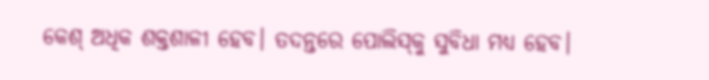କେଶ୍ ଅଧିକ ଶକ୍ତଶାଳୀ ହେବ। ତଦନ୍ତରେ ପୋଲିସ୍‌କୁ ସୁବିଧା ମଧ୍ୟ ହେବ।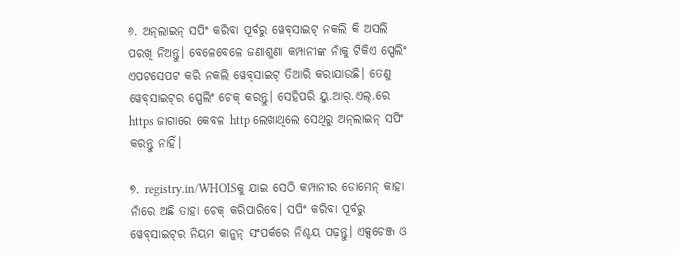୬. ଅନ୍‌ଲାଇନ୍‌ ସପିଂ କରିବା ପୂର୍ବରୁ ୱେବ୍‌ସାଇଟ୍‌ ନକଲି କି ଅସଲି ପରଖି ନିଅନ୍ତୁ। ବେଳେବେଳେ ଜଣାଶୁଣା କମ୍ପାନୀଙ୍କ ନାଁକୁ ଟିକିଏ ସ୍ପେଲିଂ ଏପଟସେପଟ କରି ନକଲି ୱେବ୍‌ସାଇଟ୍ ତିଆରି କରାଯାଉଛି। ତେଣୁ ୱେବ୍‌ସାଇଟ୍‌ର ସ୍ପେଲିଂ ଚେକ୍ କରନ୍ତୁ। ସେହିପରି ୟୁ.ଆର୍‌.ଏଲ୍.ରେ https ଜାଗାରେ କେବଳ http ଲେଖାଥିଲେ ସେଥିରୁ ଅନ୍‌ଲାଇନ୍ ସପିଂ କରନ୍ତୁ ନାହିଁ।

୭. registry.in/WHOISକୁ ଯାଇ ସେଠି କମ୍ପାନୀର ଡୋମେନ୍ କାହା ନାଁରେ ଅଛି ତାହା ଚେକ୍ କରିପାରିବେ। ସପିଂ କରିବା ପୂର୍ବରୁ ୱେବ୍‌ସାଇଟ୍‌ର ନିୟମ କାନୁନ୍ ସଂପର୍କରେ ନିଶ୍ଚୟ ପଢ଼ନ୍ତୁ। ଏକ୍ସଚେଞ୍ଜ ଓ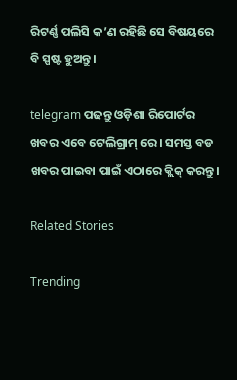ରିଟର୍ଣ୍ଣ ପଲିସି କ’ଣ ରହିଛି ସେ ବିଷୟରେ ବି ସ୍ପଷ୍ଟ ହୁଅନ୍ତୁ।

telegram ପଢନ୍ତୁ ଓଡ଼ିଶା ରିପୋର୍ଟର ଖବର ଏବେ ଟେଲିଗ୍ରାମ୍ ରେ। ସମସ୍ତ ବଡ ଖବର ପାଇବା ପାଇଁ ଏଠାରେ କ୍ଲିକ୍ କରନ୍ତୁ।

Related Stories

Trending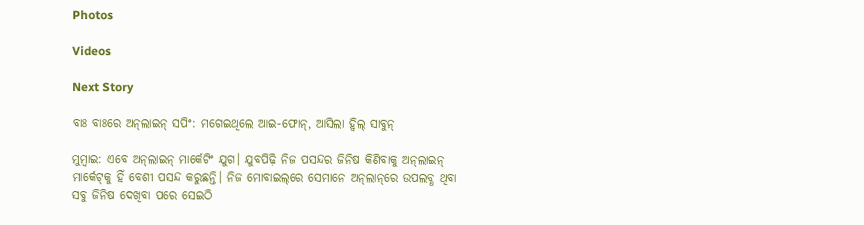Photos

Videos

Next Story

ବାଃ ବାଃରେ ଅନ୍‌ଲାଇନ୍ ସପିଂ: ମଗେଇଥିଲେ ଆଇ-ଫୋନ୍, ଆସିଲା ହ୍ୱିଲ୍ ସାବୁନ୍

ମୁମ୍ବାଇ: ଏବେ ଅନ୍‌ଲାଇନ୍‌ ମାର୍କେଟିଂ ଯୁଗ। ଯୁବପିଢ଼ି ନିଜ ପସନ୍ଦର ଜିନିଷ କିଣିବାକୁ ଅନ୍‌ଲାଇନ୍ ମାର୍କେଟ୍‌କୁ ହିଁ ବେଶୀ ପସନ୍ଦ କରୁଛନ୍ତି। ନିଜ ମୋବାଇଲ୍‌ରେ ସେମାନେ ଅନ୍‌ଲା‌ନ୍‌ରେ ଉପଲବ୍ଧ ଥିବା ସବୁ ଜିନିଷ ଦେଖିବା ପରେ ସେଇଠି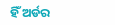ହିଁ ଅର୍ଡର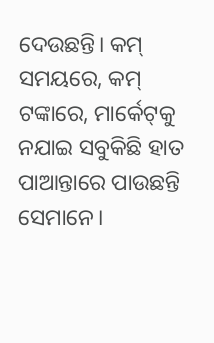ଦେଉଛନ୍ତି। କମ୍ ସମୟରେ, କମ୍ ଟଙ୍କାରେ, ମାର୍କେଟ୍‌କୁ ନଯାଇ ସବୁକିଛି ହାତ ପାଆନ୍ତାରେ ପାଉଛନ୍ତି ସେମାନେ।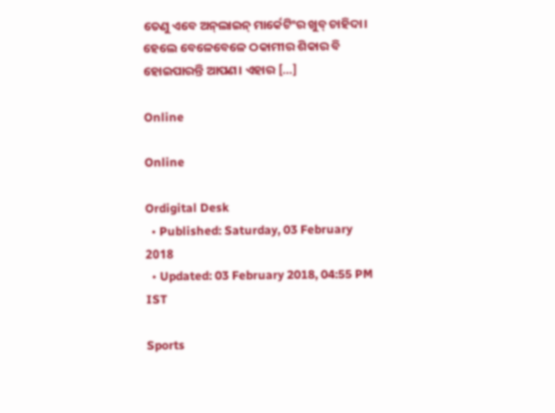ତେଣୁ ଏବେ ଅନ୍‌ଲାଇନ୍ ମାର୍କେଟିଂର ଖୁବ୍ ଚାହିଦା। ହେଲେ ବେଳେବେଳେ ଠକାମୀର ଶିକାର ବି ହୋଇପାରନ୍ତି ଆପଣ। ଏହାର […]

Online

Online

Ordigital Desk
  • Published: Saturday, 03 February 2018
  • Updated: 03 February 2018, 04:55 PM IST

Sports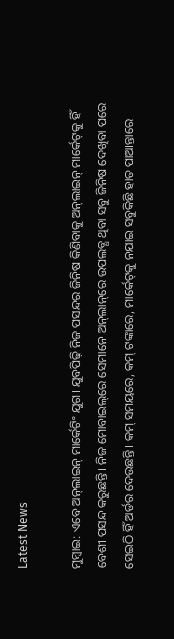Latest News

ମୁମ୍ବାଇ: ଏବେ ଅନ୍‌ଲାଇନ୍‌ ମାର୍କେଟିଂ ଯୁଗ। ଯୁବପିଢ଼ି ନିଜ ପସନ୍ଦର ଜିନିଷ କିଣିବାକୁ ଅନ୍‌ଲାଇନ୍ ମାର୍କେଟ୍‌କୁ ହିଁ ବେଶୀ ପସନ୍ଦ କରୁଛନ୍ତି। ନିଜ ମୋବାଇଲ୍‌ରେ ସେମାନେ ଅନ୍‌ଲା‌ନ୍‌ରେ ଉପଲବ୍ଧ ଥିବା ସବୁ ଜିନିଷ ଦେଖିବା ପରେ ସେଇଠି ହିଁ ଅର୍ଡର ଦେଉଛନ୍ତି। କମ୍ ସମୟରେ, କମ୍ ଟଙ୍କାରେ, ମାର୍କେଟ୍‌କୁ ନଯାଇ ସବୁକିଛି ହାତ ପାଆନ୍ତାରେ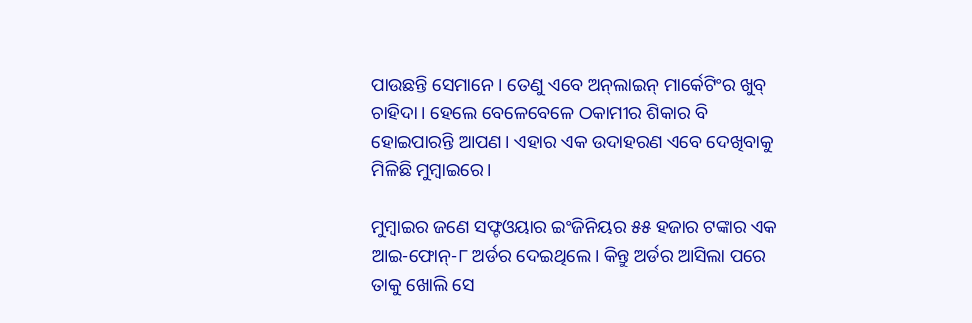ପାଉଛନ୍ତି ସେମାନେ। ତେଣୁ ଏବେ ଅନ୍‌ଲାଇନ୍ ମାର୍କେଟିଂର ଖୁବ୍ ଚାହିଦା। ହେଲେ ବେଳେବେଳେ ଠକାମୀର ଶିକାର ବି ହୋଇପାରନ୍ତି ଆପଣ। ଏହାର ଏକ ଉଦାହରଣ ଏବେ ଦେଖିବାକୁ ମିଳିଛି ମୁମ୍ବାଇରେ।

ମୁମ୍ବାଇର ଜଣେ ସଫ୍ଟଓୟାର ଇଂଜିନିୟର ୫୫ ହଜାର ଟଙ୍କାର ଏକ ଆଇ-ଫୋନ୍-୮ ଅର୍ଡର ଦେଇଥିଲେ। କିନ୍ତୁ ଅର୍ଡର ଆସିଲା ପରେ ତାକୁ ଖୋଲି ସେ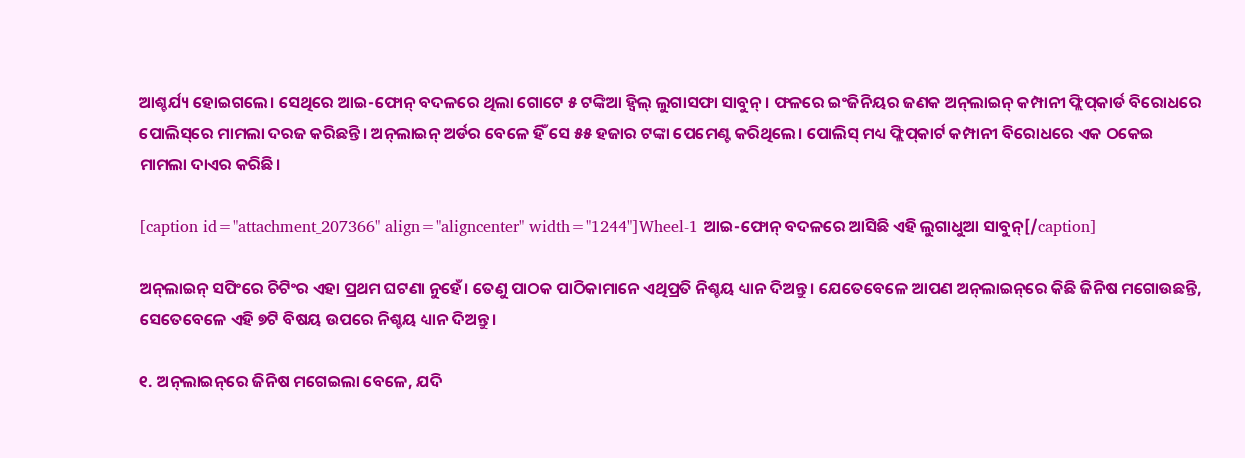ଆଶ୍ଚର୍ଯ୍ୟ ହୋଇଗଲେ। ସେଥିରେ ଆଇ-ଫୋନ୍ ବଦଳରେ ଥିଲା ଗୋଟେ ୫ ଟଙ୍କିଆ ହ୍ୱିଲ୍ ଲୁଗାସଫା ସାବୁନ୍। ଫଳରେ ଇଂଜିନିୟର ଜଣକ ଅନ୍‌ଲାଇନ୍‌ କମ୍ପାନୀ ଫ୍ଲିପ୍‌କାର୍ଡ ବିରୋଧରେ ପୋଲିସ୍‌ରେ ମାମଲା ଦରଜ କରିଛନ୍ତି। ଅନ୍‌ଲାଇନ୍‌ ଅର୍ଡର ବେଳେ ହିଁ ସେ ୫୫ ହଜାର ଟଙ୍କା ପେମେଣ୍ଟ କରିଥିଲେ। ପୋଲିସ୍ ମଧ୍ୟ ଫ୍ଲିପ୍‌କାର୍ଟ କମ୍ପାନୀ ବିରୋଧରେ ଏକ ଠକେଇ ମାମଲା ଦାଏର କରିଛି।

[caption id="attachment_207366" align="aligncenter" width="1244"]Wheel-1 ଆଇ-ଫୋନ୍ ବଦଳରେ ଆସିଛି ଏହି ଲୁଗାଧୁଆ ସାବୁନ୍[/caption]

ଅନ୍‌ଲାଇନ୍‌ ସପିଂରେ ଚିଟିଂର ଏହା ପ୍ରଥମ ଘଟଣା ନୁହେଁ। ତେଣୁ ପାଠକ ପାଠିକାମାନେ ଏଥିପ୍ରତି ନିଶ୍ଚୟ ଧ୍ୟାନ ଦିଅନ୍ତୁ। ଯେତେବେଳେ ଆପଣ ଅନ୍‌ଲାଇନ୍‌ରେ କିଛି ଜିନିଷ ମଗୋଉଛନ୍ତି, ସେତେବେଳେ ଏହି ୭ଟି ବିଷୟ ଉପରେ ନିଶ୍ଚୟ ଧ୍ୟାନ ଦିଅନ୍ତୁ।

୧. ଅନ୍‌ଲାଇନ୍‌ରେ ଜିନିଷ ମଗେଇଲା ବେଳେ, ଯଦି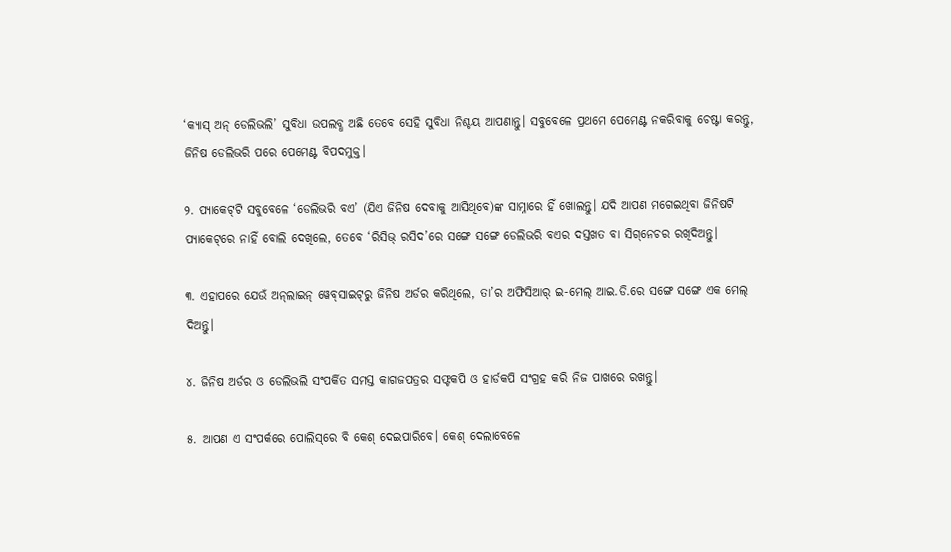‘କ୍ୟାସ୍ ଅନ୍‌ ଡେଲିଭଲି’ ସୁବିଧା ଉପଲବ୍ଧ ଅଛି ତେବେ ସେହି ସୁବିଧା ନିଶ୍ଚୟ ଆପଣାନ୍ତୁ। ସବୁବେଳେ ପ୍ରଥମେ ପେମେଣ୍ଟ ନକରିବାକୁ ଚେଷ୍ଟା କରନ୍ତୁ, ଜିନିଷ ଡେଲିଭରି ପରେ ପେମେଣ୍ଟ ବିପଦମୁକ୍ତ।

୨. ପ୍ୟାକେଟ୍‌ଟି ସବୁବେଳେ ‘ଡେଲିଭରି ବଏ’ (ଯିଏ ଜିନିଷ ଦେବାକୁ ଆସିଥିବେ)ଙ୍କ ସାମ୍ନାରେ ହିଁ ଖୋଲନ୍ତୁ। ଯଦି ଆପଣ ମଗେଇଥିବା ଜିନିଷଟି ପ୍ୟାକେଟ୍‌ରେ ନାହିଁ ବୋଲି ଦେଖିଲେ, ତେବେ ‘ରିସିଭ୍‌ ରସିଦ’ରେ ସଙ୍ଗେ ସଙ୍ଗେ ଡେଲିଭରି ବଏର ଦସ୍ତଖତ ବା ସିଗ୍‌ନେଚର ରଖିଦିଅନ୍ତୁ।

୩. ଏହାପରେ ଯେଉଁ ଅନ୍‌ଲାଇନ୍‌ ୱେବ୍‌ସାଇଟ୍‌ରୁ ଜିନିଷ ଅର୍ଡର କରିଥିଲେ, ତା’ର ଅଫିସିଆର୍ ଇ-ମେଲ୍‌ ଆଇ.ଡି.ରେ ସଙ୍ଗେ ସଙ୍ଗେ ଏକ ମେଲ୍ ଦିଅନ୍ତୁ।

୪. ଜିନିଷ ଅର୍ଡର ଓ ଡେଲିଭଲି ସଂପର୍କିତ ସମସ୍ତ କାଗଜପତ୍ରର ସଫ୍ଟକପି ଓ ହାର୍ଡକପି ସଂଗ୍ରହ କରି ନିଜ ପାଖରେ ରଖନ୍ତୁ।

୫. ଆପଣ ଏ ସଂପର୍କରେ ପୋଲିସ୍‌ରେ ବି କେଶ୍ ଦେଇପାରିବେ। କେଶ୍ ଦେଲାବେଳେ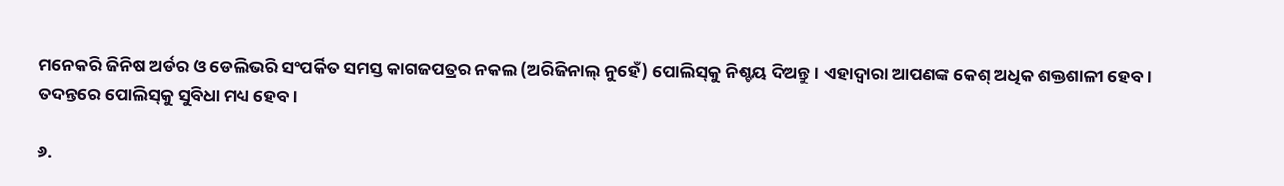ମନେକରି ଜିନିଷ ଅର୍ଡର ଓ ଡେଲିଭରି ସଂପର୍କିତ ସମସ୍ତ କାଗଜପତ୍ରର ନକଲ (ଅରିଜିନାଲ୍ ନୁହେଁ) ପୋଲିସ୍‌କୁ ନିଶ୍ଚୟ ଦିଅନ୍ତୁ। ଏହାଦ୍ୱାରା ଆପଣଙ୍କ କେଶ୍ ଅଧିକ ଶକ୍ତଶାଳୀ ହେବ। ତଦନ୍ତରେ ପୋଲିସ୍‌କୁ ସୁବିଧା ମଧ୍ୟ ହେବ।

୬.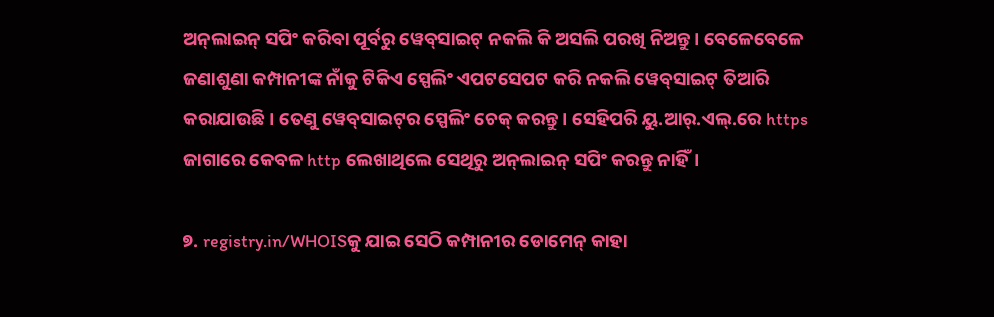ଅନ୍‌ଲାଇନ୍‌ ସପିଂ କରିବା ପୂର୍ବରୁ ୱେବ୍‌ସାଇଟ୍‌ ନକଲି କି ଅସଲି ପରଖି ନିଅନ୍ତୁ। ବେଳେବେଳେ ଜଣାଶୁଣା କମ୍ପାନୀଙ୍କ ନାଁକୁ ଟିକିଏ ସ୍ପେଲିଂ ଏପଟସେପଟ କରି ନକଲି ୱେବ୍‌ସାଇଟ୍ ତିଆରି କରାଯାଉଛି। ତେଣୁ ୱେବ୍‌ସାଇଟ୍‌ର ସ୍ପେଲିଂ ଚେକ୍ କରନ୍ତୁ। ସେହିପରି ୟୁ.ଆର୍‌.ଏଲ୍.ରେ https ଜାଗାରେ କେବଳ http ଲେଖାଥିଲେ ସେଥିରୁ ଅନ୍‌ଲାଇନ୍ ସପିଂ କରନ୍ତୁ ନାହିଁ।

୭. registry.in/WHOISକୁ ଯାଇ ସେଠି କମ୍ପାନୀର ଡୋମେନ୍ କାହା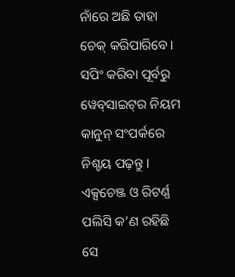ନାଁରେ ଅଛି ତାହା ଚେକ୍ କରିପାରିବେ। ସପିଂ କରିବା ପୂର୍ବରୁ ୱେବ୍‌ସାଇଟ୍‌ର ନିୟମ କାନୁନ୍ ସଂପର୍କରେ ନିଶ୍ଚୟ ପଢ଼ନ୍ତୁ। ଏକ୍ସଚେଞ୍ଜ ଓ ରିଟର୍ଣ୍ଣ ପଲିସି କ’ଣ ରହିଛି ସେ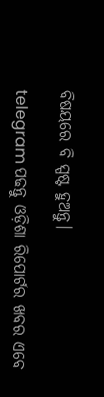ବିଷୟରେ ବି ସ୍ପଷ୍ଟ ହୁଅନ୍ତୁ।

telegram ପଢନ୍ତୁ ଓଡ଼ିଶା ରିପୋର୍ଟର ଖବର ଏବେ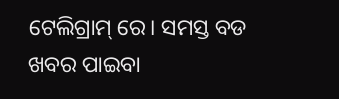ଟେଲିଗ୍ରାମ୍ ରେ। ସମସ୍ତ ବଡ ଖବର ପାଇବା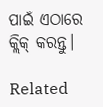ପାଇଁ ଏଠାରେ କ୍ଲିକ୍ କରନ୍ତୁ।

Related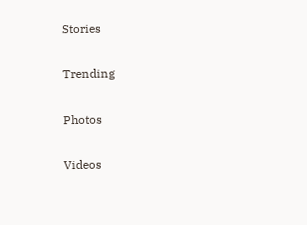Stories

Trending

Photos

Videos